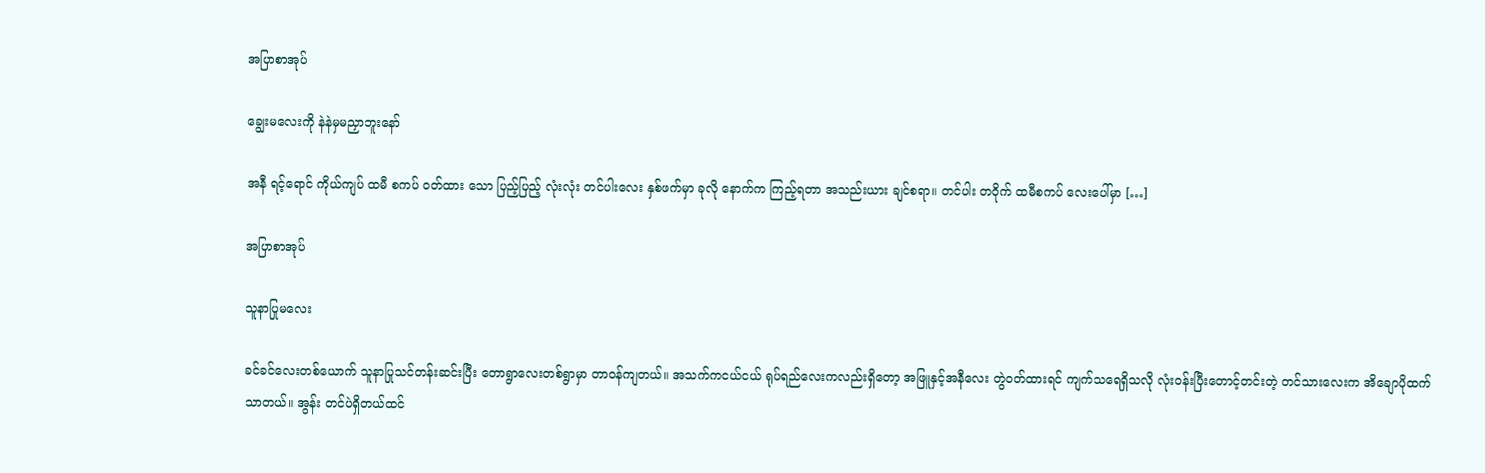အပြာစာအုပ်

ချွေးမလေးကို နဲနဲမှမညှာဘူးနော်

အနီ ရင့်ရောင် ကိုယ်ကျပ် ထမီ စကပ် ဝတ်ထား သော ပြည့်ပြည့် လုံးလုံး တင်ပါးလေး နှစ်ဖက်မှာ ခုလို နောက်က ကြည့်ရတာ အသည်းယား ချင်စရာ။ တင်ပါး တဝိုက် ထမီစကပ် လေးပေါ်မှာ […]

အပြာစာအုပ်

သူနာပြုမလေး

ခင်ခင်လေးတစ်ယောက် သူနာပြုသင်တန်းဆင်းပြီး တောရွာလေးတစ်ရွာမှာ တာဝန်ကျတယ်။ အသက်ကငယ်ငယ် ရုပ်ရည်လေးကလည်းရှိတော့ အဖြူနှင့်အနီလေး တွဲဝတ်ထားရင် ကျက်သရေရှိသလို လုံးဝန်းပြီးတောင့်တင်းတဲ့ တင်သားလေးက အိချောပိုထက် သာတယ်။ အွန်း တင်ပဲရှိတယ်ထင်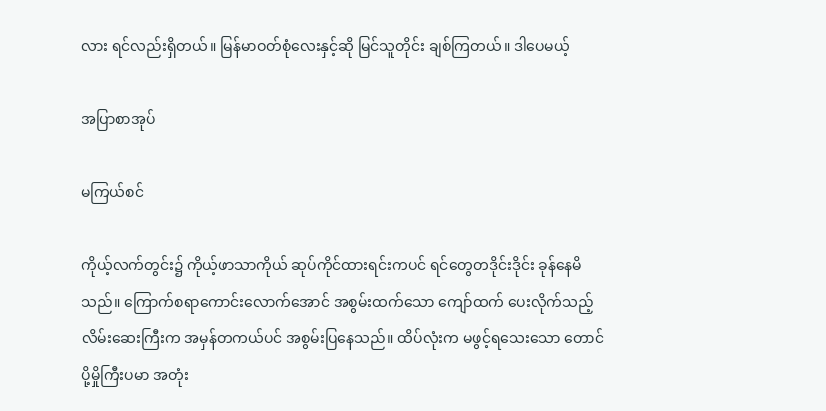လား ရင်လည်းရှိတယ်။ မြန်မာဝတ်စုံလေးနှင့်ဆို မြင်သူတိုင်း ချစ်ကြတယ်။ ဒါပေမယ့်

အပြာစာအုပ်

မကြယ်စင်

ကိုယ့်လက်တွင်း၌ ကိုယ့်ဖာသာကိုယ် ဆုပ်ကိုင်ထားရင်းကပင် ရင်တွေတဒိုင်းဒိုင်း ခုန်နေမိသည်။ ကြောက်စရာကောင်းလောက်အောင် အစွမ်းထက်သော ကျော်ထက် ပေးလိုက်သည့် လိမ်းဆေးကြီးက အမှန်တကယ်ပင် အစွမ်းပြနေသည်။ ထိပ်လုံးက မဖွင့်ရသေးသော တောင်ပို့မှိုကြီးပမာ အတုံး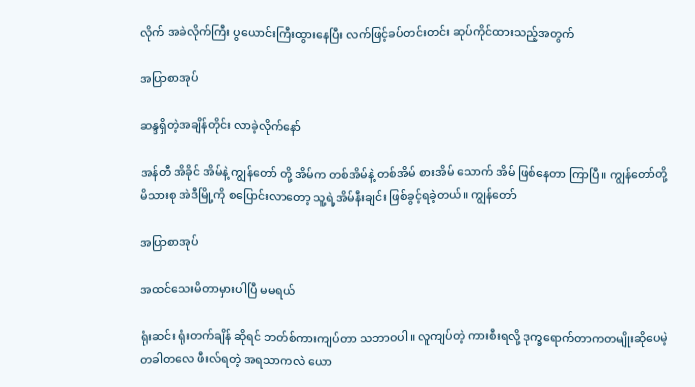လိုက် အခဲလိုက်ကြီး ပွယောင်းကြီးထွားနေပြီး လက်ဖြင့်ခပ်တင်းတင်း ဆုပ်ကိုင်ထားသည့်အတွက်

အပြာစာအုပ်

ဆန္ဒရှိတဲ့အချိန်တိုင်း လာခဲ့လိုက်နော်

အန်တီ အိခိုင် အိမ်နဲ့ ကျွန်တော် တို့ အိမ်က တစ်အိမ်နဲ့ တစ်အိမ် စားအိမ် သောက် အိမ် ဖြစ်နေတာ ကြာပြီ။ ကျွန်တော်တို့ မိသားစု အဲဒီမြို့ကို စပြောင်းလာတော့ သူ့ရဲ့အိမ်နီးချင်း ဖြစ်ခွင့်ရခဲ့တယ်။ ကျွန်တော်

အပြာစာအုပ်

အထင်သေးမိတာမှားပါပြီ မမရယ်

ရုံးဆင်း ရုံးတက်ချိန် ဆိုရင် ဘတ်စ်ကားကျပ်တာ သဘာဝပါ။ လူကျပ်တဲ့ ကားစီးရလို့ ဒုက္ခရောက်တာကတမျိုးဆိုပေမဲ့ တခါတလေ ဖီးလ်ရတဲ့ အရသာကလဲ ယော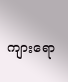ကျားရော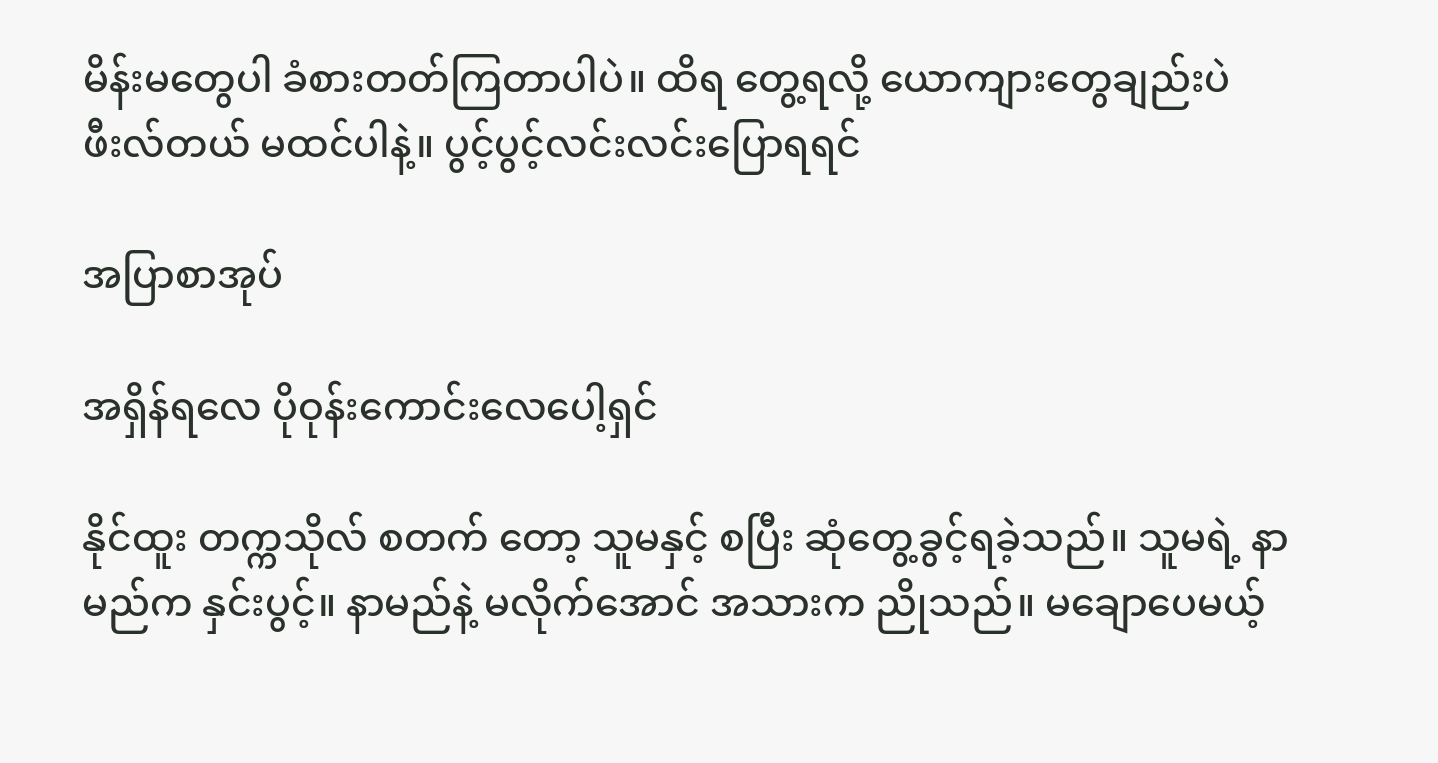မိန်းမတွေပါ ခံစားတတ်ကြတာပါပဲ။ ထိရ တွေ့ရလို့ ယောကျားတွေချည်းပဲ ဖီးလ်တယ် မထင်ပါနဲ့။ ပွင့်ပွင့်လင်းလင်းပြောရရင်

အပြာစာအုပ်

အရှိန်ရလေ ပိုဝုန်းကောင်းလေပေါ့ရှင်

နိုင်ထူး တက္ကသိုလ် စတက် တော့ သူမနှင့် စပြီး ဆုံတွေ့ခွင့်ရခဲ့သည်။ သူမရဲ့ နာမည်က နှင်းပွင့်။ နာမည်နဲ့ မလိုက်အောင် အသားက ညိုသည်။ မချောပေမယ့်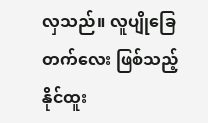လှသည်။ လူပျိုခြေတက်လေး ဖြစ်သည့် နိုင်ထူး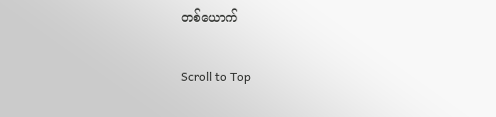တစ်ယောက်

Scroll to Top